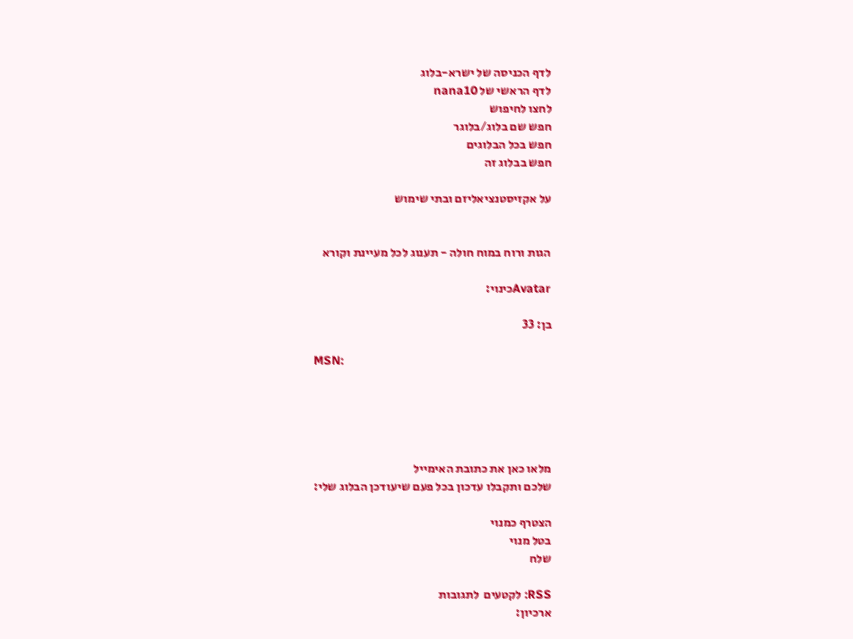לדף הכניסה של ישרא-בלוג
לדף הראשי של nana10
לחצו לחיפוש
חפש שם בלוג/בלוגר
חפש בכל הבלוגים
חפש בבלוג זה

על אקזיסטנציאליזם ובתי שימוש


הגות ורוח במוח חולה - תענוג לכל מעיינת וקורא

Avatarכינוי:

בן: 33

MSN:





מלאו כאן את כתובת האימייל
שלכם ותקבלו עדכון בכל פעם שיעודכן הבלוג שלי:

הצטרף כמנוי
בטל מנוי
שלח

RSS: לקטעים  לתגובות
ארכיון: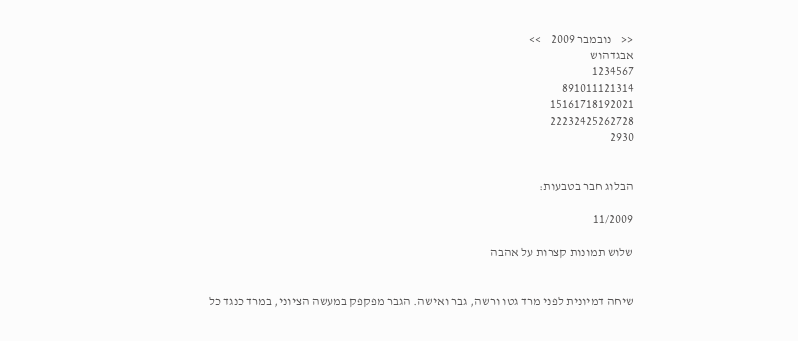<<    נובמבר 2009    >>
אבגדהוש
1234567
891011121314
15161718192021
22232425262728
2930


הבלוג חבר בטבעות:

11/2009

שלוש תמונות קצרות על אהבה


שיחה דמיונית לפני מרד גטו ורשה, גבר ואישה. הגבר מפקפק במעשה הציוני, במרד כנגד כל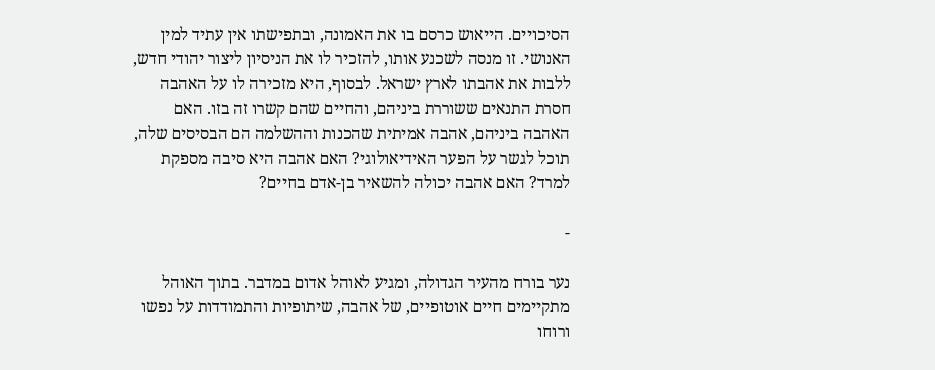הסיכויים. הייאוש כרסם בו את האמונה, ובתפישתו אין עתיד למין האנושי. זו מנסה לשכנע אותו, להזכיר לו את הניסיון ליצור יהודי חדש, ללבות את אהבתו לארץ ישראל. לבסוף, היא מזכירה לו על האהבה חסרת התנאים ששוררת ביניהם, והחיים שהם קשרו זה בזו. האם האהבה ביניהם, אהבה אמיתית שהכנות וההשלמה הם הבסיסים שלה, תוכל לגשר על הפער האידיאולוגי? האם אהבה היא סיבה מספקת למרד? האם אהבה יכולה להשאיר בן-אדם בחיים?

-

נער בורח מהעיר הגדולה, ומגיע לאוהל אדום במדבר. בתוך האוהל מתקיימים חיים אוטופיים, של אהבה, שיתופיות והתמודדות על נפשו ורוחו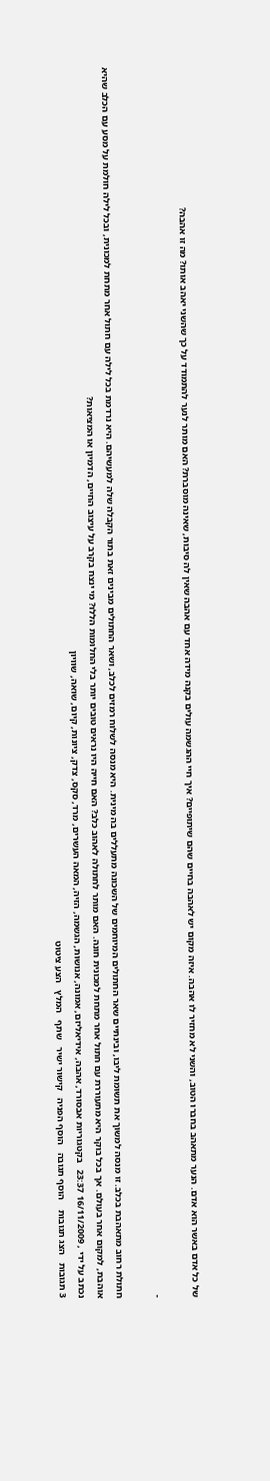של כל אדם באשר הוא אדם. הנער מתאהב בחברו הטוב, והשני לא מחזיר לו אהבה. איזה מקום יש לאהבה בחיים שהם שיתופיים? איך חיי ההגשמה עולים בקנה מידה אחד עם אהבה שאין לה סיבות, שאינה מוסברת? האם מותר לנער להתמודד על כך שהשני יאהב אותו? מה זו אהבה?

-

חתולת רחוב מתאהבת בכלב. זו מנסה למשוך את תשומת ליבו, ובינתיים שאר החתולים המיוחמים של השכונה מתעללים בה מינית. היא מנסה לשלוח רמזים לכלב, ושאר החתולים מבינים זאת בתור הקבלה שלה למעשיהם. היא נרדמת בכל לילה עם חתול אחר מתחת למכונית, ובכל לילה חולמת על מסע עם הכלב שהיא אוהבת, למקום אחר בעולם. אך בכל בוקר היא מתעוררת עם חתול אחר מתחת למכונית חונה. האם מותר לחתולה לאהוב כלב? האם חייה היו נראים טובים יותר בלי החלומות הללו? מי ינצח בקרב על עיצוב החיים, הדמיון או המציאות?
נכתב על ידי , 16/11/2009 23:37   בקטגוריות אבסורד, אהבה, אידיאליזם, אמונה, אנושות, הגשמה, הזיה, המאה העשרים, מרד, סקס, צדק, ציונות, קיום, שואה, שוויון
3 תגובות   הצג תגובות    הוסף תגובה   הוסף הפניה   קישור ישיר   שתף   המלץ   הצע ציטוט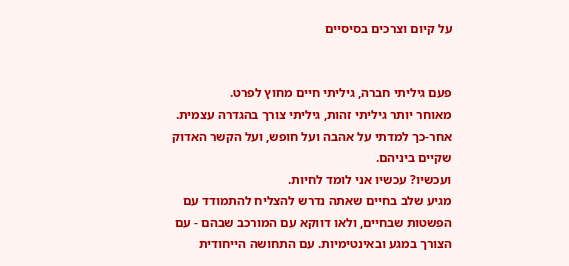על קיום וצרכים בסיסיים


פעם גיליתי חברה, גיליתי חיים מחוץ לפרט.
מאוחר יותר גיליתי זהות, גיליתי צורך בהגדרה עצמית.
אחר-כך למדתי על אהבה ועל חופש, ועל הקשר האדוק שקיים ביניהם.
ועכשיו? עכשיו אני לומד לחיות.
מגיע שלב בחיים שאתה נדרש להצליח להתמודד עם הפשטות שבחיים, ולאו דווקא עם המורכב שבהם - עם הצורך במגע ובאינטימיות. עם התחושה הייחודית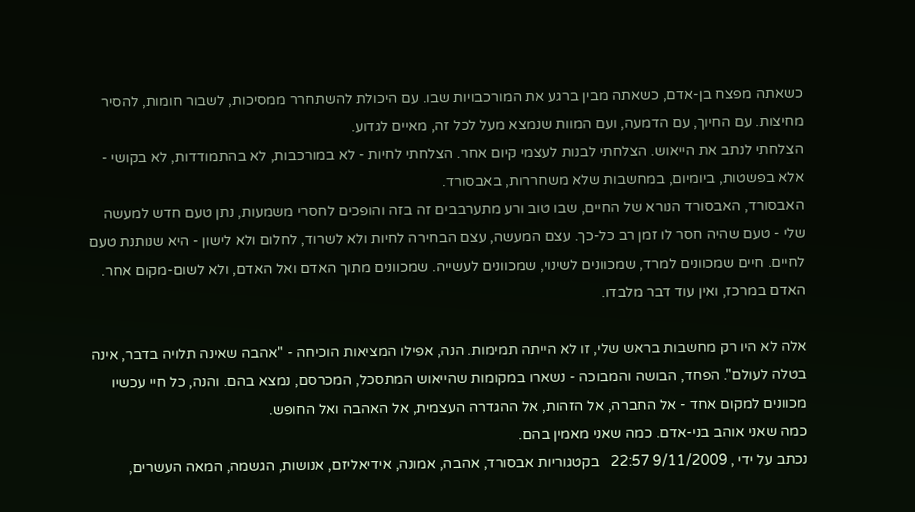כשאתה מפצח בן-אדם, כשאתה מבין ברגע את המורכבויות שבו. עם היכולת להשתחרר ממסיכות, לשבור חומות, להסיר מחיצות. עם החיוך, עם הדמעה, ועם המוות שנמצא מעל לכל זה, מאיים לגדוע.
הצלחתי לנתב את הייאוש. הצלחתי לבנות לעצמי קיום אחר. הצלחתי לחיות - לא במורכבות, לא בהתמודדות, לא בקושי - אלא בפשטות, ביומיום, במחשבות שלא משחררות, באבסורד.
האבסורד, האבסורד הנורא של החיים, שבו טוב ורע מתערבבים זה בזה והופכים לחסרי משמעות, נתן טעם חדש למעשה שלי - טעם שהיה חסר לו זמן רב כל-כך. עצם המעשה, עצם הבחירה לחיות ולא לשרוד, לחלום ולא לישון - היא שנותנת טעם לחיים. חיים שמכוונים למרד, שמכוונים לשינוי, שמכוונים לעשייה. שמכוונים מתוך האדם ואל האדם, ולא לשום-מקום אחר. האדם במרכז, ואין עוד דבר מלבדו.

אלה לא היו רק מחשבות בראש שלי, זו לא הייתה תמימות. הנה, אפילו המציאות הוכיחה - "אהבה שאינה תלויה בדבר, אינה בטלה לעולם". הפחד, הבושה והמבוכה - נשארו במקומות שהייאוש המתסכל, המכרסם, נמצא בהם. והנה, כל חיי עכשיו מכוונים למקום אחד - אל החברה, אל הזהות, אל ההגדרה העצמית, אל האהבה ואל החופש.
כמה שאני אוהב בני-אדם. כמה שאני מאמין בהם.
נכתב על ידי , 9/11/2009 22:57   בקטגוריות אבסורד, אהבה, אמונה, אידיאליזם, אנושות, הגשמה, המאה העשרים,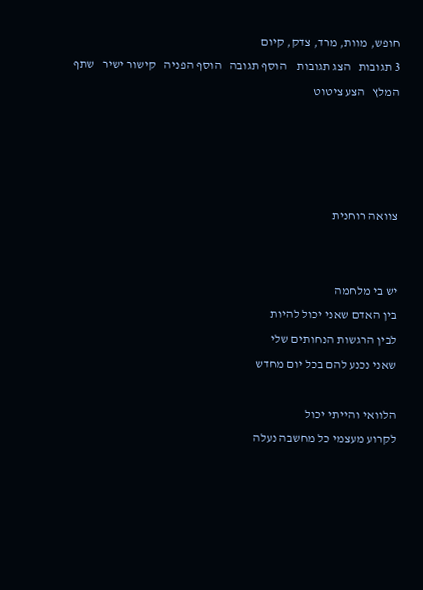חופש, מוות, מרד, צדק, קיום
3 תגובות   הצג תגובות    הוסף תגובה   הוסף הפניה   קישור ישיר   שתף   המלץ   הצע ציטוט




צוואה רוחנית


יש בי מלחמה
בין האדם שאני יכול להיות
לבין הרגשות הנחותים שלי
שאני נכנע להם בכל יום מחדש

הלוואי והייתי יכול
לקרוע מעצמי כל מחשבה נעלה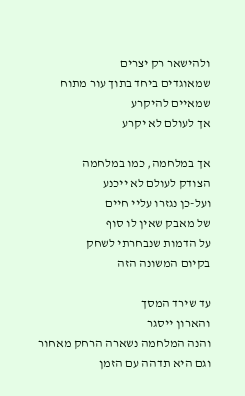ולהישאר רק יצרים
שמאוגדים ביחד בתוך עור מתוח
שמאיים להיקרע
אך לעולם לא יקרע

אך במלחמה, כמו במלחמה
הצודק לעולם לא ייכנע
ועל-כן נגזרו עליי חיים
של מאבק שאין לו סוף
על הדמות שנבחרתי לשחק
בקיום המשונה הזה

עד שירד המסך
והארון ייסגר
והנה המלחמה נשארה הרחק מאחור
וגם היא תדהה עם הזמן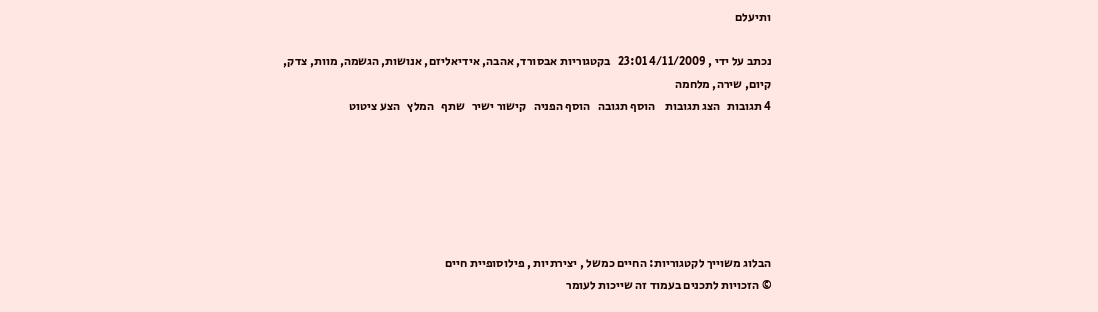ותיעלם

נכתב על ידי , 4/11/2009 23:01   בקטגוריות אבסורד, אהבה, אידיאליזם, אנושות, הגשמה, מוות, צדק, קיום, שירה, מלחמה
4 תגובות   הצג תגובות    הוסף תגובה   הוסף הפניה   קישור ישיר   שתף   המלץ   הצע ציטוט






הבלוג משוייך לקטגוריות: החיים כמשל , יצירתיות , פילוסופיית חיים
© הזכויות לתכנים בעמוד זה שייכות לעומר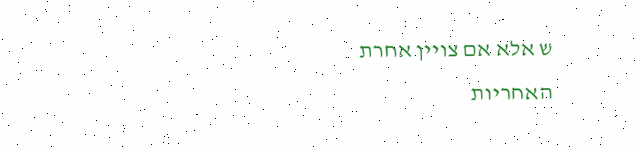ש אלא אם צויין אחרת
האחריות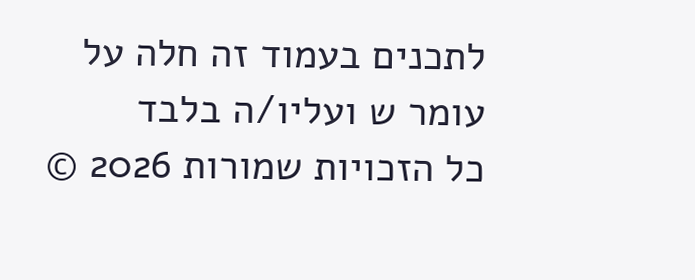לתכנים בעמוד זה חלה על עומר ש ועליו/ה בלבד
כל הזכויות שמורות 2026 ©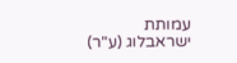עמותת ישראבלוג (ע"ר)